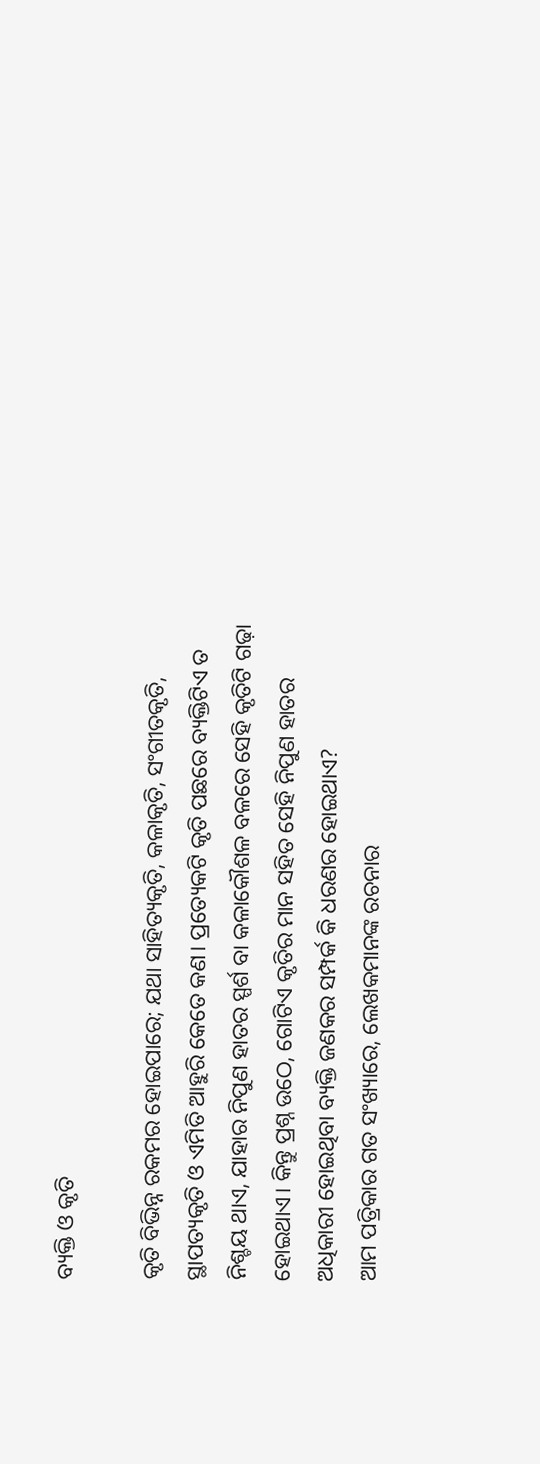ବ୍ୟକ୍ତି ଓ କୃତି

କୃତି ବିଭିନ୍ନ ରକମର ହୋଇପାରେ; ଯଥା ସାହିତ୍ୟକୃତି, କଳାକୃତି, ସଂଗୀତକୃତି, ସ୍ଥାପତ୍ୟକୃତି ଓ ଏମିତି ଆହୁରି କେତେ କଣ। ପ୍ରତ୍ୟେକଟି କୃତି ପଛରେ ବ୍ୟକ୍ତିଟିଏ ତ ନିଶ୍ଚୟ ଥାଏ, ଯାହାର ନିପୁଣ ହାତର ସ୍ପର୍ଶ ବା କଳାକୌଶଳ ବଳରେ ସେହି କୃତିଟି ଗଢ଼ା ହୋଇଥାଏ। କିନ୍ତୁ ପ୍ରଶ୍ନ ଉଠେ, ଗୋଟିଏ କୃତିର ମାନ ସହିତ ସେହି ନିପୁଣ ହାତର ଅଧିକାରୀ ହୋଇଥିବା ବ୍ୟକ୍ତି ଜଣକର ସମ୍ପର୍କ କି ଧରଣର ହୋଇଥାଏ?
ଆମ ପତ୍ରିକାର ଗତ ସଂଖ୍ୟାରେ, ଲେଖକମାନଙ୍କ ରଚନାର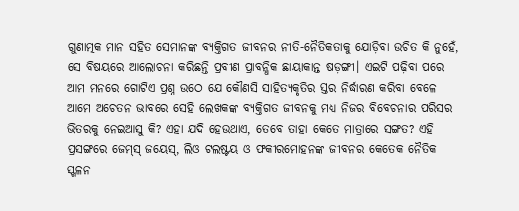ଗୁଣାତ୍ମକ ମାନ ସହିତ ସେମାନଙ୍କ ବ୍ୟକ୍ତିଗତ ଜୀବନର ନୀତି-ନୈତିକତାକୁ ଯୋଡ଼ିବା ଉଚିତ କି ନୁହେଁ, ସେ ବିଷୟରେ ଆଲୋଚନା କରିଛନ୍ତି ପ୍ରବୀଣ ପ୍ରାବନ୍ଧିକ ଛାୟାକାନ୍ତ ଷଡ଼ଙ୍ଗୀ। ଏଇଟି ପଢ଼ିବା ପରେ ଆମ ମନରେ ଗୋଟିଏ ପ୍ରଶ୍ନ ଉଠେ ଯେ କୌଣସି ସାହିତ୍ୟକୃତିର ସ୍ତର ନିର୍ଦ୍ଧାରଣ କରିବା ବେଳେ ଆମେ ଅଚେତନ ଭାବରେ ସେହି ଲେଖକଙ୍କ ବ୍ୟକ୍ତିଗତ ଜୀବନକୁ ମଧ୍ୟ ନିଜର ବିବେଚନାର ପରିସର ଭିତରକୁ ନେଇଆସୁ କି? ଏହା ଯଦି ହେଉଥାଏ, ତେବେ ତାହା କେତେ ମାତ୍ରାରେ ସଙ୍ଗତ? ଏହି ପ୍ରସଙ୍ଗରେ ଜେମ୍‌ସ୍ ଜୟେସ୍‌, ଲିଓ ଟଲଷ୍ଟୟ ଓ ଫକୀରମୋହନଙ୍କ ଜୀବନର କେତେକ ନୈତିକ ସ୍ଖଳନ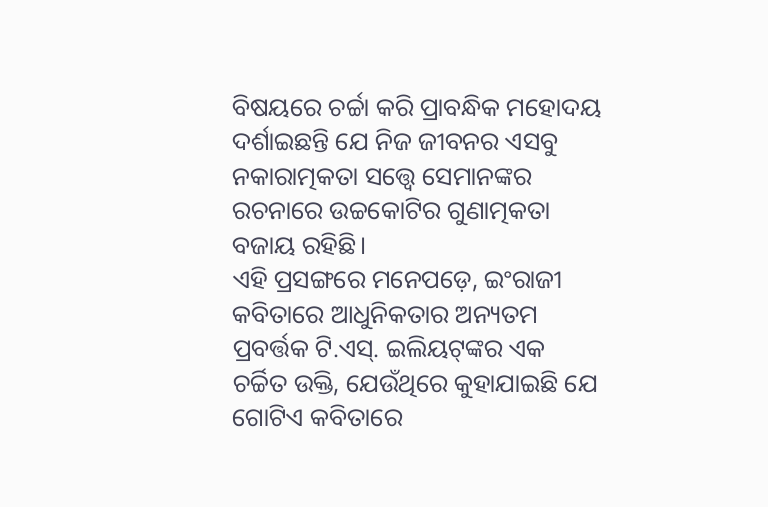ବିଷୟରେ ଚର୍ଚ୍ଚା କରି ପ୍ରାବନ୍ଧିକ ମହୋଦୟ ଦର୍ଶାଇଛନ୍ତି ଯେ ନିଜ ଜୀବନର ଏସବୁ ନକାରାତ୍ମକତା ସତ୍ତ୍ୱେ ସେମାନଙ୍କର ରଚନାରେ ଉଚ୍ଚକୋଟିର ଗୁଣାତ୍ମକତା ବଜାୟ ରହିଛି।
ଏହି ପ୍ରସଙ୍ଗରେ ମନେପଡ଼େ, ଇଂରାଜୀ କବିତାରେ ଆଧୁନିକତାର ଅନ୍ୟତମ ପ୍ରବର୍ତ୍ତକ ଟି.ଏସ୍‌. ଇଲିୟଟ୍‌ଙ୍କର ଏକ ଚର୍ଚ୍ଚିତ ଉକ୍ତି, ଯେଉଁଥିରେ କୁହାଯାଇଛି ଯେ ଗୋଟିଏ କବିତାରେ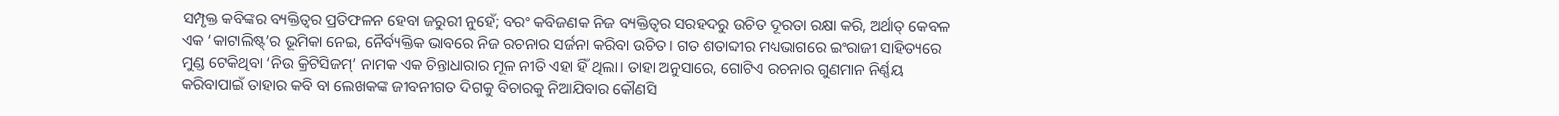ସମ୍ପୃକ୍ତ କବିଙ୍କର ବ୍ୟକ୍ତିତ୍ୱର ପ୍ରତିଫଳନ ହେବା ଜରୁରୀ ନୁହେଁ; ବରଂ କବିଜଣକ ନିଜ ବ୍ୟକ୍ତିତ୍ୱର ସରହଦରୁ ଉଚିତ ଦୂରତା ରକ୍ଷା କରି, ଅର୍ଥାତ୍ କେବଳ ଏକ ‘କାଟାଲିଷ୍ଟ୍‌’ର ଭୂମିକା ନେଇ, ନୈର୍ବ୍ୟକ୍ତିକ ଭାବରେ ନିଜ ରଚନାର ସର୍ଜନା କରିବା ଉଚିତ। ଗତ ଶତାବ୍ଦୀର ମଧ୍ୟଭାଗରେ ଇଂରାଜୀ ସାହିତ୍ୟରେ ମୁଣ୍ଡ ଟେକିଥିବା ‘ନିଉ କ୍ରିଟିସିଜମ୍‌’ ନାମକ ଏକ ଚିନ୍ତାଧାରାର ମୂଳ ନୀତି ଏହା ହିଁ ଥିଲା। ତାହା ଅନୁସାରେ, ଗୋଟିଏ ରଚନାର ଗୁଣମାନ ନିର୍ଣ୍ଣୟ କରିବାପାଇଁ ତାହାର କବି ବା ଲେଖକଙ୍କ ଜୀବନୀଗତ ଦିଗକୁ ବିଚାରକୁ ନିଆଯିବାର କୌଣସି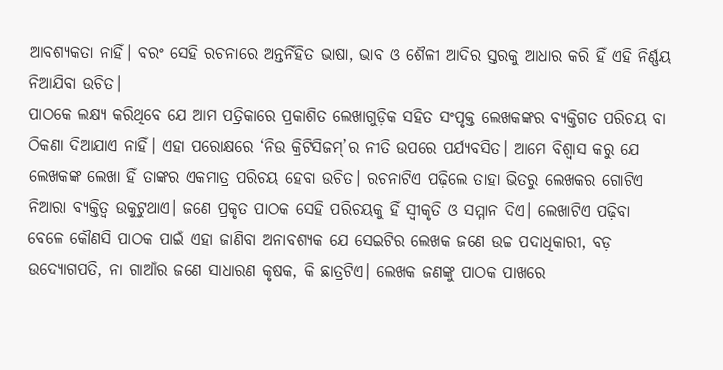ଆବଶ୍ୟକତା ନାହିଁ। ବରଂ ସେହି ରଚନାରେ ଅନ୍ତର୍ନିହିତ ଭାଷା, ଭାବ ଓ ଶୈଳୀ ଆଦିର ସ୍ତରକୁ ଆଧାର କରି ହିଁ ଏହି ନିର୍ଣ୍ଣୟ ନିଆଯିବା ଉଚିତ।
ପାଠକେ ଲକ୍ଷ୍ୟ କରିଥିବେ ଯେ ଆମ ପତ୍ରିକାରେ ପ୍ରକାଶିତ ଲେଖାଗୁଡ଼ିକ ସହିତ ସଂପୃକ୍ତ ଲେଖକଙ୍କର ବ୍ୟକ୍ତିଗତ ପରିଚୟ ବା ଠିକଣା ଦିଆଯାଏ ନାହିଁ। ଏହା ପରୋକ୍ଷରେ ‘ନିଉ କ୍ରିଟିସିଜମ୍‌’ର ନୀତି ଉପରେ ପର୍ଯ୍ୟବସିତ। ଆମେ ବିଶ୍ୱାସ କରୁ ଯେ ଲେଖକଙ୍କ ଲେଖା ହିଁ ତାଙ୍କର ଏକମାତ୍ର ପରିଚୟ ହେବା ଉଚିତ। ରଚନାଟିଏ ପଢ଼ିଲେ ତାହା ଭିତରୁ ଲେଖକର ଗୋଟିଏ ନିଆରା ବ୍ୟକ୍ତିତ୍ୱ ଉକୁଟୁଥାଏ। ଜଣେ ପ୍ରକୃତ ପାଠକ ସେହି ପରିଚୟକୁ ହିଁ ସ୍ୱୀକୃତି ଓ ସମ୍ମାନ ଦିଏ। ଲେଖାଟିଏ ପଢ଼ିବା ବେଳେ କୌଣସି ପାଠକ ପାଇଁ ଏହା ଜାଣିବା ଅନାବଶ୍ୟକ ଯେ ସେଇଟିର ଲେଖକ ଜଣେ ଉଚ୍ଚ ପଦାଧିକାରୀ, ବଡ଼ ଉଦ୍ୟୋଗପତି, ନା ଗାଆଁର ଜଣେ ସାଧାରଣ କୃଷକ, କି ଛାତ୍ରଟିଏ। ଲେଖକ ଜଣଙ୍କୁ ପାଠକ ପାଖରେ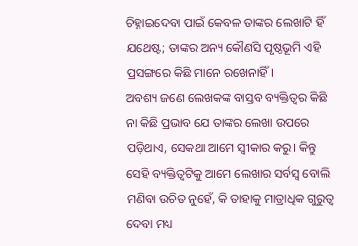ଚିହ୍ନାଇଦେବା ପାଇଁ କେବଳ ତାଙ୍କର ଲେଖାଟି ହିଁ ଯଥେଷ୍ଟ; ତାଙ୍କର ଅନ୍ୟ କୌଣସି ପୃଷ୍ଠଭୂମି ଏହି ପ୍ରସଙ୍ଗରେ କିଛି ମାନେ ରଖେନାହିଁ।
ଅବଶ୍ୟ ଜଣେ ଲେଖକଙ୍କ ବାସ୍ତବ ବ୍ୟକ୍ତିତ୍ୱର କିଛି ନା କିଛି ପ୍ରଭାବ ଯେ ତାଙ୍କର ଲେଖା ଉପରେ ପଡ଼ିଥାଏ, ସେକଥା ଆମେ ସ୍ୱୀକାର କରୁ। କିନ୍ତୁ ସେହି ବ୍ୟକ୍ତିତ୍ୱଟିକୁ ଆମେ ଲେଖାର ସର୍ବସ୍ୱ ବୋଲି ମଣିବା ଉଚିତ ନୁହେଁ, କି ତାହାକୁ ମାତ୍ରାଧିକ ଗୁରୁତ୍ୱ ଦେବା ମଧ୍ୟ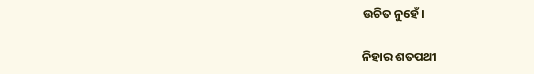ଉଚିତ ନୁହେଁ।

ନିହାର ଶତପଥୀ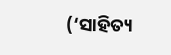(‘ସାହିତ୍ୟ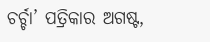ଚର୍ଚ୍ଚା’ ପତ୍ରିକାର ଅଗଷ୍ଟ,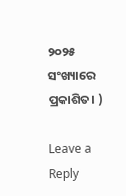୨୦୨୫ ସଂଖ୍ୟାରେ ପ୍ରକାଶିତ। )

Leave a Reply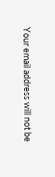Your email address will not be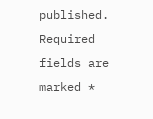published. Required fields are marked *